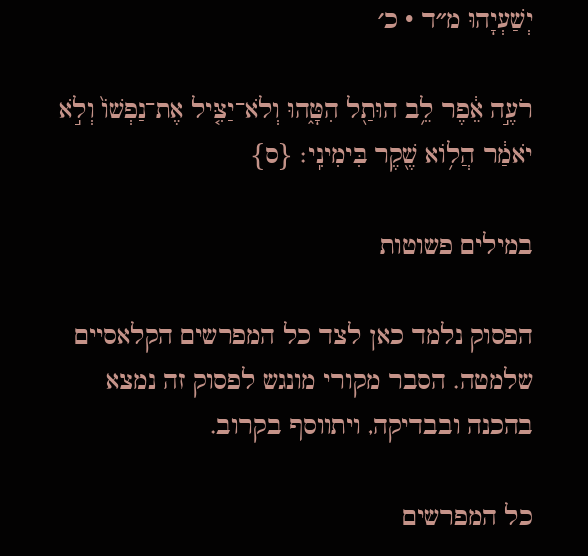יְשַׁעְיָהוּ מ״ד · כ׳

רֹעֶ֣ה אֵ֔פֶר לֵ֥ב הוּתַ֖ל הִטָּ֑הוּ וְלֹא־יַצִּ֤יל אֶת־נַפְשׁוֹ֙ וְלֹ֣א יֹאמַ֔ר הֲל֥וֹא שֶׁ֖קֶר בִּימִינִֽי׃ {ס}

במילים פשוטות

הפסוק נלמד כאן לצד כל המפרשים הקלאסיים שלמטה. הסבר מקורי מונגש לפסוק זה נמצא בהכנה ובבדיקה, ויתווסף בקרוב.

כל המפרשים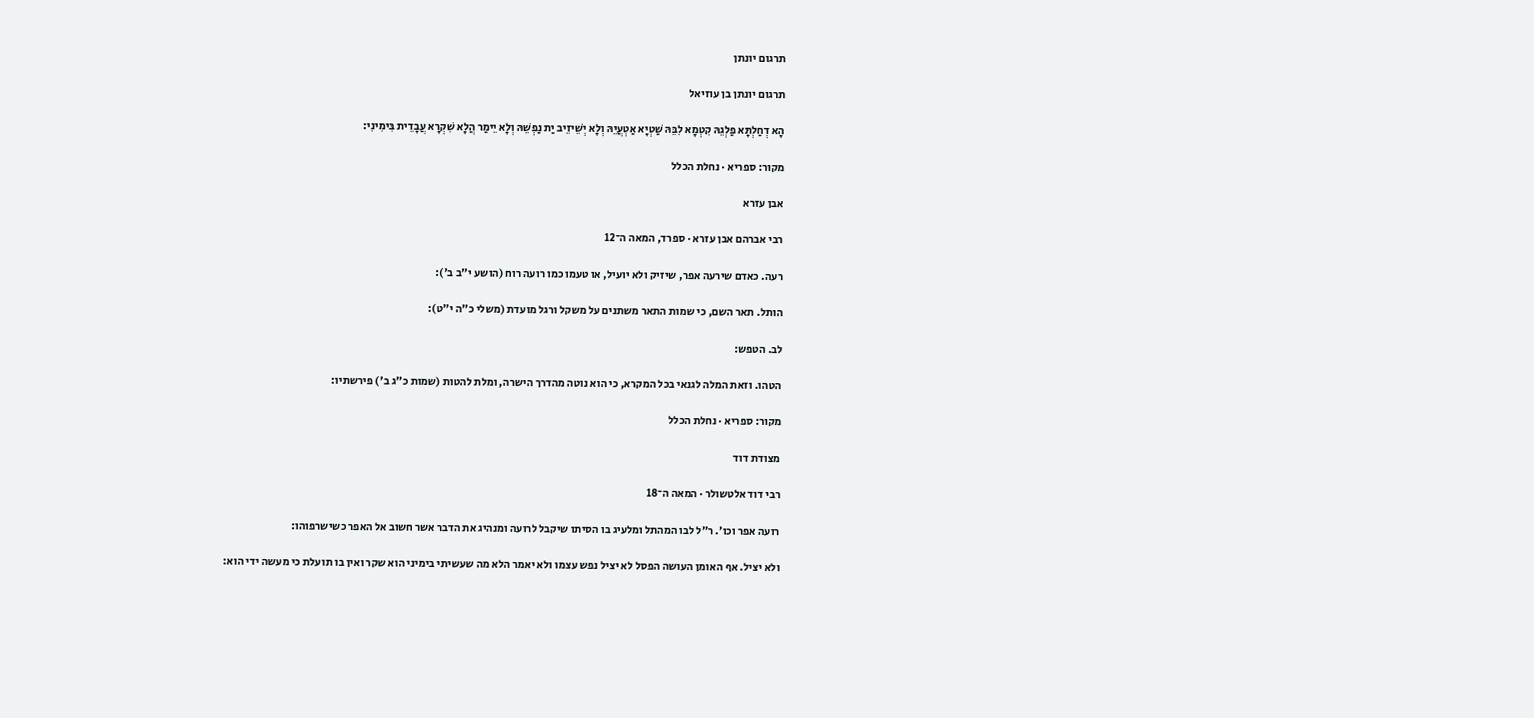תרגום יונתן

תרגום יונתן בן עוזיאל

הָא דְחַלְתָּא פַלְגֵהּ קִטְמָא לִבֵּהּ שַׁטְיָא אַטְעֲיֵהּ וְלָא יְשֵׁיזֵיב יַת נַפְשֵׁהּ וְלָא יֵימַר הֲלָא שִׁקְרָא עֲבָדֵית בִּימִינִי:

מקור: ספריא · נחלת הכלל

אבן עזרא

רבי אברהם אבן עזרא · ספרד, המאה ה־12

רעה. כאדם שירעה אפר, שיזיק ולא יועיל, או טעמו כמו רועה רוח (הושע י"ב ב'):

הותל. תאר השם, כי שמות התאר משתנים על משקל ורגל מועדת (משלי כ"ה י"ט):

לב. הטפש:

הטהו. וזאת המלה לגנאי בכל המקרא, כי הוא נוטה מהדרך הישרה, ומלת להטות (שמות כ"ג ב') פירשתיו:

מקור: ספריא · נחלת הכלל

מצודת דוד

רבי דוד אלטשולר · המאה ה־18

רועה אפר וכו׳. ר״ל לבו המהתל ומלעיג בו הסיתו שיקבל לרועה ומנהיג את הדבר אשר חשוב אל האפר כשישרפוהו:

ולא יציל. אף האומן העושה הפסל לא יציל נפש עצמו ולא יאמר הלא מה שעשיתי בימיני הוא שקר ואין בו תועלת כי מעשה ידי הוא: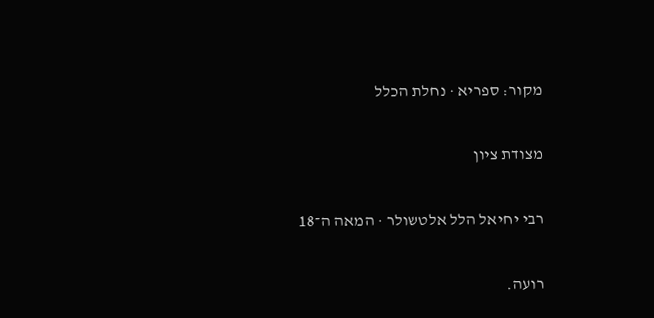מקור: ספריא · נחלת הכלל

מצודת ציון

רבי יחיאל הלל אלטשולר · המאה ה־18

רועה.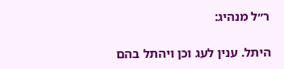ר״ל מנהיג:

היתל. ענין לעג וכן ויהתל בהם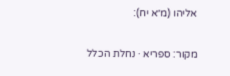אליהו (מ״א יח):

מקור: ספריא · נחלת הכלל